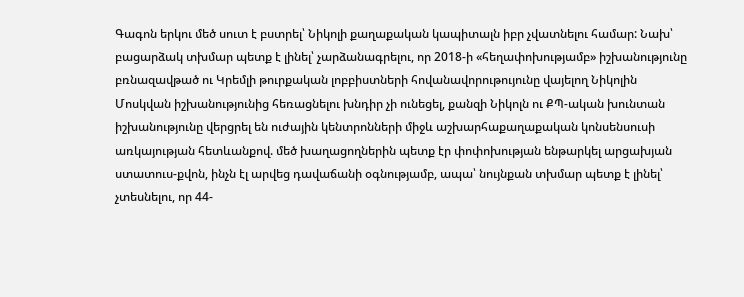Գագոն երկու մեծ սուտ է բստրել՝ Նիկոլի քաղաքական կապիտալն իբր չվատնելու համար: Նախ՝ բացարձակ տխմար պետք է լինել՝ չարձանագրելու, որ 2018-ի «հեղափոխությամբ» իշխանությունը բռնազավթած ու Կրեմլի թուրքական լոբբիստների հովանավորութույունը վայելող Նիկոլին Մոսկվան իշխանությունից հեռացնելու խնդիր չի ունեցել, քանզի Նիկոլն ու ՔՊ-ական խունտան իշխանությունը վերցրել են ուժային կենտրոնների միջև աշխարհաքաղաքական կոնսենսուսի առկայության հետևանքով. մեծ խաղացողներին պետք էր փոփոխության ենթարկել արցախյան ստատուս-քվոն, ինչն էլ արվեց դավաճանի օգնությամբ, ապա՝ նույնքան տխմար պետք է լինել՝ չտեսնելու, որ 44-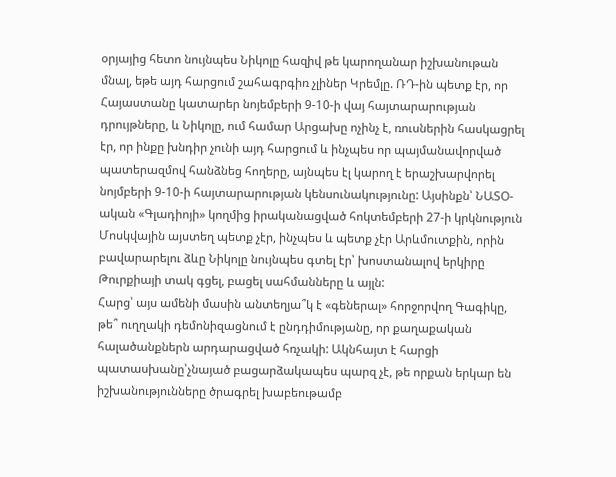օրյայից հետո նույնպես Նիկոլը հազիվ թե կարողանար իշխանութան մնալ, եթե այդ հարցում շահագրգիռ չլիներ Կրեմլը. ՌԴ-ին պետք էր, որ Հայաստանը կատարեր նոյեմբերի 9-10-ի վայ հայտարարության դրույթները, և Նիկոլը, ում համար Արցախը ոչինչ է, ռուսներին հասկացրել էր, որ ինքը խնդիր չունի այդ հարցում և ինչպես որ պայմանավորված պատերազմով հանձնեց հողերը, այնպես էլ կարող է երաշխարվորել նոյմբերի 9-10-ի հայտարարության կենսունակությունը: Այսինքն՝ ՆԱՏՕ-ական «Գլադիոյի» կողմից իրականացված հոկտեմբերի 27-ի կրկնություն Մոսկվային այստեղ պետք չէր, ինչպես և պետք չէր Արևմուտքին, որին բավարարելու ձևը Նիկոլը նույնպես գտել էր՝ խոստանալով երկիրը Թուրքիայի տակ գցել, բացել սահմանները և այլն:
Հարց՝ այս ամենի մասին անտեղյա՞կ է «գեներալ» հորջորվող Գագիկը, թե՞ ուղղակի դեմոնիզացնում է ընդդիմությանը, որ քաղաքական հալածանքներն արդարացված հռչակի: Ակնհայտ է հարցի պատասխանը՝չնայած բացարձակապես պարզ չէ, թե որքան երկար են իշխանությունները ծրագրել խաբեութամբ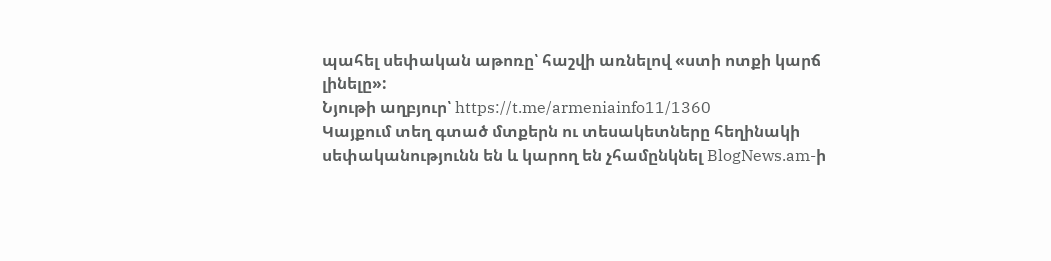պահել սեփական աթոռը՝ հաշվի առնելով «ստի ոտքի կարճ լինելը»:
Նյութի աղբյուր՝ https://t.me/armeniainfo11/1360
Կայքում տեղ գտած մտքերն ու տեսակետները հեղինակի սեփականությունն են և կարող են չհամընկնել BlogNews.am-ի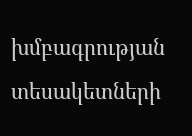խմբագրության տեսակետների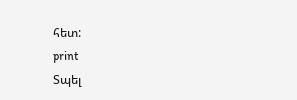հետ:
print
Տպել